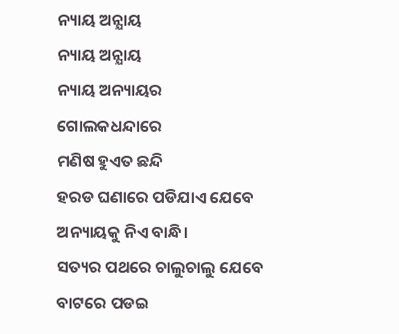ନ୍ୟାୟ ଅନ୍ଯାୟ
ନ୍ୟାୟ ଅନ୍ଯାୟ
ନ୍ୟାୟ ଅନ୍ୟାୟର ଗୋଲକଧନ୍ଦାରେ
ମଣିଷ ହୁଏତ ଛନ୍ଦି
ହରଡ ଘଣାରେ ପଡିଯାଏ ଯେବେ
ଅନ୍ୟାୟକୁ ନିଏ ବାନ୍ଧି।
ସତ୍ୟର ପଥରେ ଚାଲୁଚାଲୁ ଯେବେ
ବାଟରେ ପଡଇ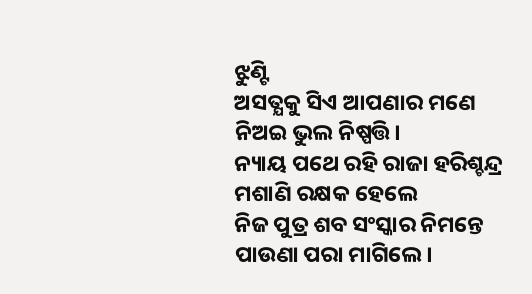ଝୁଣ୍ଟି
ଅସତ୍ଯକୁ ସିଏ ଆପଣାର ମଣେ
ନିଅଇ ଭୁଲ ନିଷ୍ପତ୍ତି।
ନ୍ୟାୟ ପଥେ ରହି ରାଜା ହରିଶ୍ଚନ୍ଦ୍ର
ମଶାଣି ରକ୍ଷକ ହେଲେ
ନିଜ ପୁତ୍ର ଶବ ସଂସ୍କାର ନିମନ୍ତେ
ପାଉଣା ପରା ମାଗିଲେ।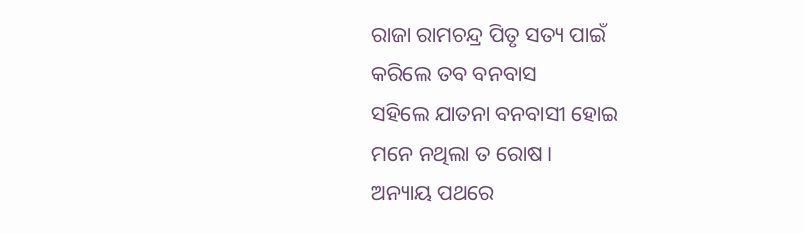ରାଜା ରାମଚନ୍ଦ୍ର ପିତୃ ସତ୍ୟ ପାଇଁ
କରିଲେ ତବ ବନବାସ
ସହିଲେ ଯାତନା ବନବାସୀ ହୋଇ
ମନେ ନଥିଲା ତ ରୋଷ।
ଅନ୍ୟାୟ ପଥରେ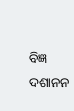ବିଜ୍ଞ ଦଶାନନ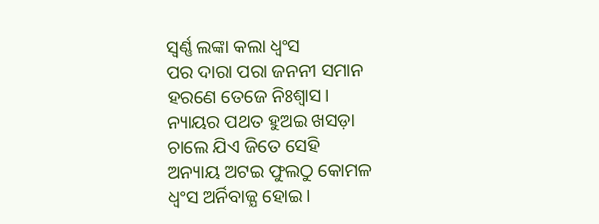ସ୍ବର୍ଣ୍ଣ ଲଙ୍କା କଲା ଧ୍ବଂସ
ପର ଦାରା ପରା ଜନନୀ ସମାନ
ହରଣେ ତେଜେ ନିଃଶ୍ବାସ।
ନ୍ୟାୟର ପଥତ ହୁଅଇ ଖସଡ଼ା
ଚାଲେ ଯିଏ ଜିତେ ସେହି
ଅନ୍ୟାୟ ଅଟଇ ଫୁଲଠୁ କୋମଳ
ଧ୍ବଂସ ଅର୍ନିବାଜ୍ଯ ହୋଇ।